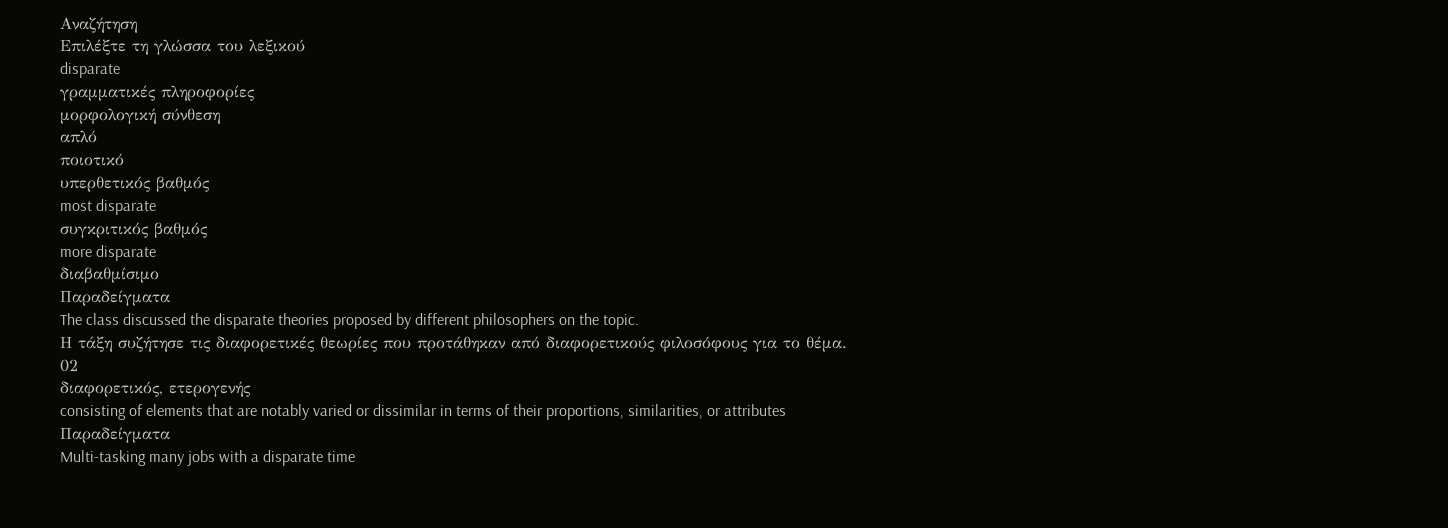Αναζήτηση
Επιλέξτε τη γλώσσα του λεξικού
disparate
γραμματικές πληροφορίες
μορφολογική σύνθεση
απλό
ποιοτικό
υπερθετικός βαθμός
most disparate
συγκριτικός βαθμός
more disparate
διαβαθμίσιμο
Παραδείγματα
The class discussed the disparate theories proposed by different philosophers on the topic.
Η τάξη συζήτησε τις διαφορετικές θεωρίες που προτάθηκαν από διαφορετικούς φιλοσόφους για το θέμα.
02
διαφορετικός, ετερογενής
consisting of elements that are notably varied or dissimilar in terms of their proportions, similarities, or attributes
Παραδείγματα
Multi-tasking many jobs with a disparate time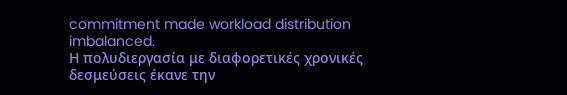commitment made workload distribution imbalanced.
Η πολυδιεργασία με διαφορετικές χρονικές δεσμεύσεις έκανε την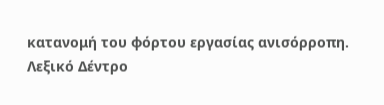κατανομή του φόρτου εργασίας ανισόρροπη.
Λεξικό Δέντρο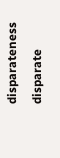disparateness
disparate